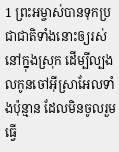1 ព្រះអម្ចាស់បានទុកប្រជាជាតិទាំងនោះឲ្យរស់នៅក្នុងស្រុក ដើម្បីល្បងលកូនចៅអ៊ីស្រាអែលទាំងប៉ុន្មាន ដែលមិនចូលរួមធ្វើ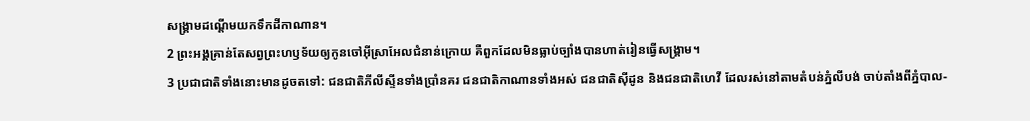សង្គ្រាមដណ្ដើមយកទឹកដីកាណាន។
2 ព្រះអង្គគ្រាន់តែសព្វព្រះហឫទ័យឲ្យកូនចៅអ៊ីស្រាអែលជំនាន់ក្រោយ គឺពួកដែលមិនធ្លាប់ច្បាំងបានហាត់រៀនធ្វើសង្គ្រាម។
3 ប្រជាជាតិទាំងនោះមានដូចតទៅ: ជនជាតិភីលីស្ទីនទាំងប្រាំនគរ ជនជាតិកាណានទាំងអស់ ជនជាតិស៊ីដូន និងជនជាតិហេវី ដែលរស់នៅតាមតំបន់ភ្នំលីបង់ ចាប់តាំងពីភ្នំបាល-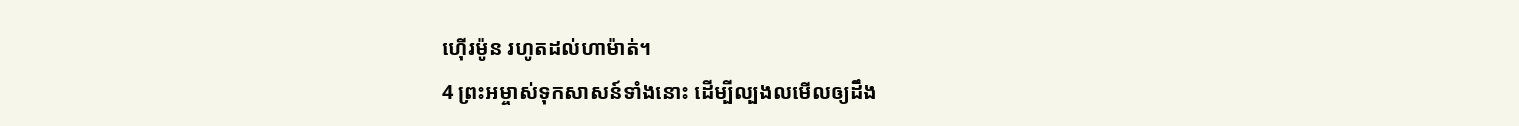ហ៊ើរម៉ូន រហូតដល់ហាម៉ាត់។
4 ព្រះអម្ចាស់ទុកសាសន៍ទាំងនោះ ដើម្បីល្បងលមើលឲ្យដឹង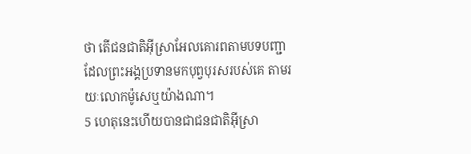ថា តើជនជាតិអ៊ីស្រាអែលគោរពតាមបទបញ្ជា ដែលព្រះអង្គប្រទានមកបុព្វបុរសរបស់គេ តាមរយៈលោកម៉ូសេឬយ៉ាងណា។
5 ហេតុនេះហើយបានជាជនជាតិអ៊ីស្រា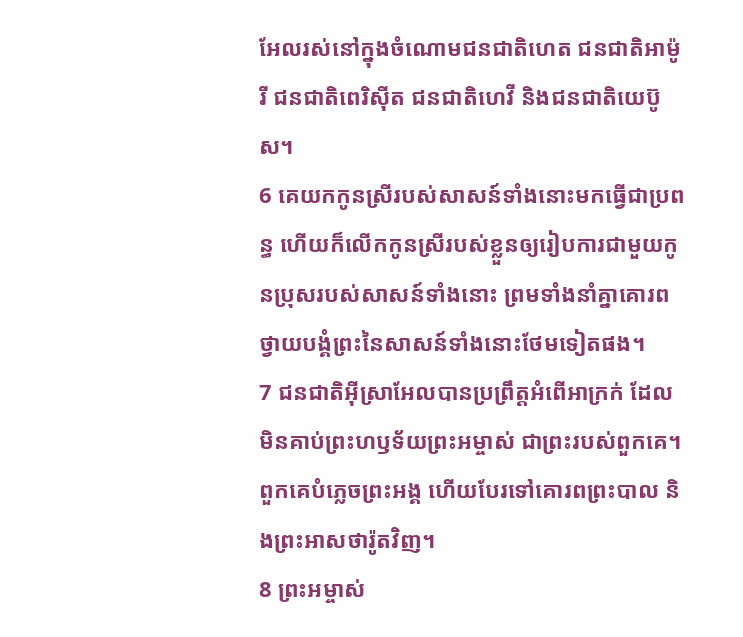អែលរស់នៅក្នុងចំណោមជនជាតិហេត ជនជាតិអាម៉ូរី ជនជាតិពេរិស៊ីត ជនជាតិហេវី និងជនជាតិយេប៊ូស។
6 គេយកកូនស្រីរបស់សាសន៍ទាំងនោះមកធ្វើជាប្រពន្ធ ហើយក៏លើកកូនស្រីរបស់ខ្លួនឲ្យរៀបការជាមួយកូនប្រុសរបស់សាសន៍ទាំងនោះ ព្រមទាំងនាំគ្នាគោរពថ្វាយបង្គំព្រះនៃសាសន៍ទាំងនោះថែមទៀតផង។
7 ជនជាតិអ៊ីស្រាអែលបានប្រព្រឹត្តអំពើអាក្រក់ ដែលមិនគាប់ព្រះហឫទ័យព្រះអម្ចាស់ ជាព្រះរបស់ពួកគេ។ ពួកគេបំភ្លេចព្រះអង្គ ហើយបែរទៅគោរពព្រះបាល និងព្រះអាសថារ៉ូតវិញ។
8 ព្រះអម្ចាស់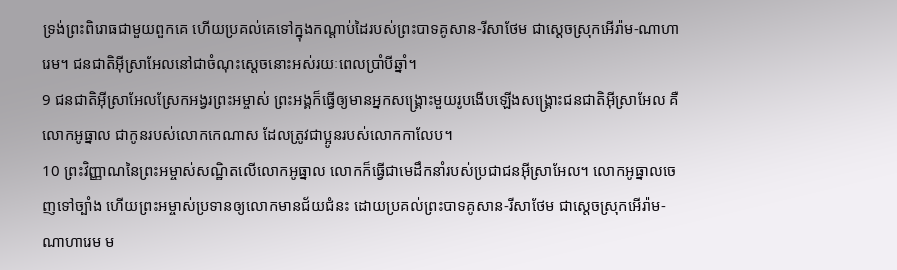ទ្រង់ព្រះពិរោធជាមួយពួកគេ ហើយប្រគល់គេទៅក្នុងកណ្ដាប់ដៃរបស់ព្រះបាទគូសាន-រីសាថែម ជាស្ដេចស្រុកអើរ៉ាម-ណាហារេម។ ជនជាតិអ៊ីស្រាអែលនៅជាចំណុះស្ដេចនោះអស់រយៈពេលប្រាំបីឆ្នាំ។
9 ជនជាតិអ៊ីស្រាអែលស្រែកអង្វរព្រះអម្ចាស់ ព្រះអង្គក៏ធ្វើឲ្យមានអ្នកសង្គ្រោះមួយរូបងើបឡើងសង្គ្រោះជនជាតិអ៊ីស្រាអែល គឺលោកអូធ្នាល ជាកូនរបស់លោកកេណាស ដែលត្រូវជាប្អូនរបស់លោកកាលែប។
10 ព្រះវិញ្ញាណនៃព្រះអម្ចាស់សណ្ឋិតលើលោកអូធ្នាល លោកក៏ធ្វើជាមេដឹកនាំរបស់ប្រជាជនអ៊ីស្រាអែល។ លោកអូធ្នាលចេញទៅច្បាំង ហើយព្រះអម្ចាស់ប្រទានឲ្យលោកមានជ័យជំនះ ដោយប្រគល់ព្រះបាទគូសាន-រីសាថែម ជាស្ដេចស្រុកអើរ៉ាម-ណាហារេម ម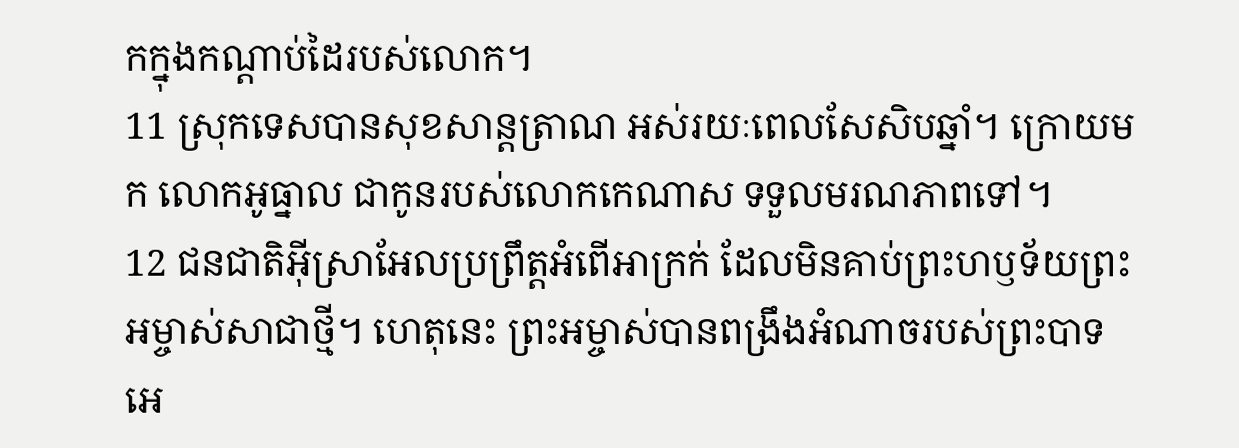កក្នុងកណ្ដាប់ដៃរបស់លោក។
11 ស្រុកទេសបានសុខសាន្តត្រាណ អស់រយៈពេលសែសិបឆ្នាំ។ ក្រោយមក លោកអូធ្នាល ជាកូនរបស់លោកកេណាស ទទួលមរណភាពទៅ។
12 ជនជាតិអ៊ីស្រាអែលប្រព្រឹត្តអំពើអាក្រក់ ដែលមិនគាប់ព្រះហឫទ័យព្រះអម្ចាស់សាជាថ្មី។ ហេតុនេះ ព្រះអម្ចាស់បានពង្រឹងអំណាចរបស់ព្រះបាទអេ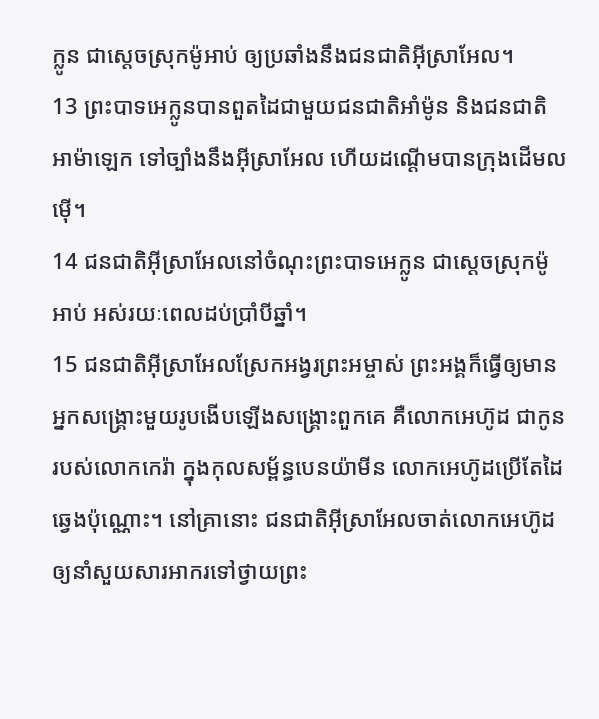ក្លូន ជាស្ដេចស្រុកម៉ូអាប់ ឲ្យប្រឆាំងនឹងជនជាតិអ៊ីស្រាអែល។
13 ព្រះបាទអេក្លូនបានពួតដៃជាមួយជនជាតិអាំម៉ូន និងជនជាតិអាម៉ាឡេក ទៅច្បាំងនឹងអ៊ីស្រាអែល ហើយដណ្ដើមបានក្រុងដើមលម៉ើ។
14 ជនជាតិអ៊ីស្រាអែលនៅចំណុះព្រះបាទអេក្លូន ជាស្ដេចស្រុកម៉ូអាប់ អស់រយៈពេលដប់ប្រាំបីឆ្នាំ។
15 ជនជាតិអ៊ីស្រាអែលស្រែកអង្វរព្រះអម្ចាស់ ព្រះអង្គក៏ធ្វើឲ្យមានអ្នកសង្គ្រោះមួយរូបងើបឡើងសង្គ្រោះពួកគេ គឺលោកអេហ៊ូដ ជាកូនរបស់លោកកេរ៉ា ក្នុងកុលសម្ព័ន្ធបេនយ៉ាមីន លោកអេហ៊ូដប្រើតែដៃឆ្វេងប៉ុណ្ណោះ។ នៅគ្រានោះ ជនជាតិអ៊ីស្រាអែលចាត់លោកអេហ៊ូដឲ្យនាំសួយសារអាករទៅថ្វាយព្រះ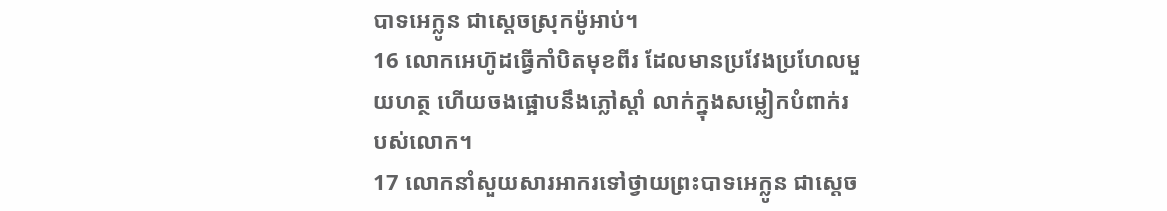បាទអេក្លូន ជាស្ដេចស្រុកម៉ូអាប់។
16 លោកអេហ៊ូដធ្វើកាំបិតមុខពីរ ដែលមានប្រវែងប្រហែលមួយហត្ថ ហើយចងផ្អោបនឹងភ្លៅស្ដាំ លាក់ក្នុងសម្លៀកបំពាក់របស់លោក។
17 លោកនាំសួយសារអាករទៅថ្វាយព្រះបាទអេក្លូន ជាស្ដេច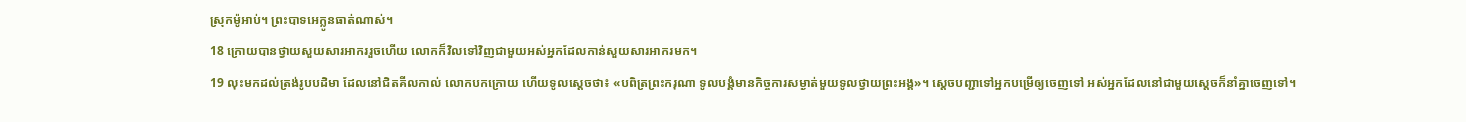ស្រុកម៉ូអាប់។ ព្រះបាទអេក្លូនធាត់ណាស់។
18 ក្រោយបានថ្វាយសួយសារអាកររួចហើយ លោកក៏វិលទៅវិញជាមួយអស់អ្នកដែលកាន់សួយសារអាករមក។
19 លុះមកដល់ត្រង់រូបបដិមា ដែលនៅជិតគីលកាល់ លោកបកក្រោយ ហើយទូលស្ដេចថា៖ «បពិត្រព្រះករុណា ទូលបង្គំមានកិច្ចការសម្ងាត់មួយទូលថ្វាយព្រះអង្គ»។ ស្ដេចបញ្ជាទៅអ្នកបម្រើឲ្យចេញទៅ អស់អ្នកដែលនៅជាមួយស្ដេចក៏នាំគ្នាចេញទៅ។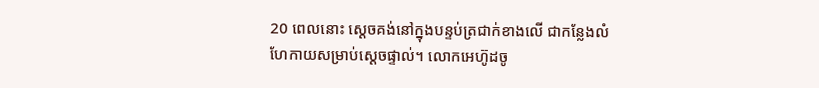20 ពេលនោះ ស្ដេចគង់នៅក្នុងបន្ទប់ត្រជាក់ខាងលើ ជាកន្លែងលំហែកាយសម្រាប់ស្ដេចផ្ទាល់។ លោកអេហ៊ូដចូ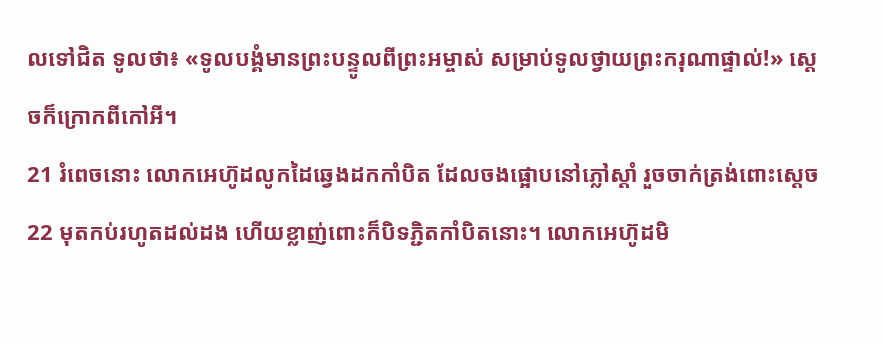លទៅជិត ទូលថា៖ «ទូលបង្គំមានព្រះបន្ទូលពីព្រះអម្ចាស់ សម្រាប់ទូលថ្វាយព្រះករុណាផ្ទាល់!» ស្ដេចក៏ក្រោកពីកៅអី។
21 រំពេចនោះ លោកអេហ៊ូដលូកដៃឆ្វេងដកកាំបិត ដែលចងផ្អោបនៅភ្លៅស្ដាំ រួចចាក់ត្រង់ពោះស្ដេច
22 មុតកប់រហូតដល់ដង ហើយខ្លាញ់ពោះក៏បិទភ្ជិតកាំបិតនោះ។ លោកអេហ៊ូដមិ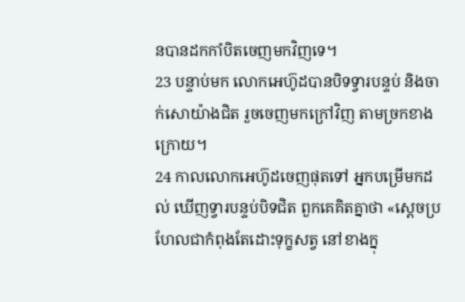នបានដកកាំបិតចេញមកវិញទេ។
23 បន្ទាប់មក លោកអេហ៊ូដបានបិទទ្វារបន្ទប់ និងចាក់សោយ៉ាងជិត រួចចេញមកក្រៅវិញ តាមច្រកខាងក្រោយ។
24 កាលលោកអេហ៊ូដចេញផុតទៅ អ្នកបម្រើមកដល់ ឃើញទ្វារបន្ទប់បិទជិត ពួកគេគិតគ្នាថា «ស្ដេចប្រហែលជាកំពុងតែដោះទុក្ខសត្វ នៅខាងក្នុ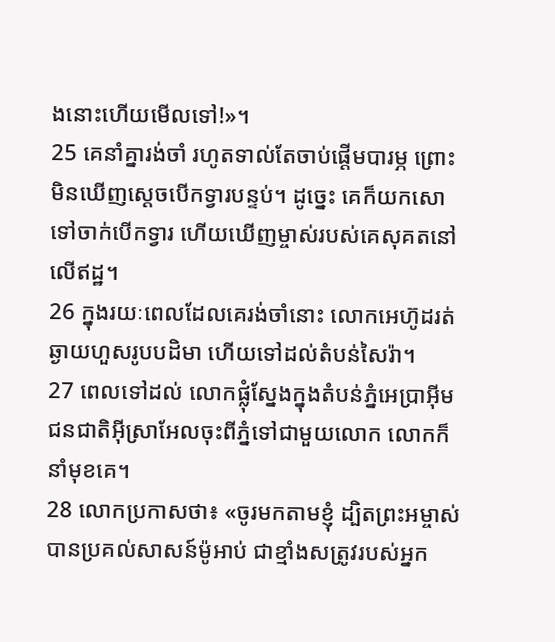ងនោះហើយមើលទៅ!»។
25 គេនាំគ្នារង់ចាំ រហូតទាល់តែចាប់ផ្ដើមបារម្ភ ព្រោះមិនឃើញស្ដេចបើកទ្វារបន្ទប់។ ដូច្នេះ គេក៏យកសោទៅចាក់បើកទ្វារ ហើយឃើញម្ចាស់របស់គេសុគតនៅលើឥដ្ឋ។
26 ក្នុងរយៈពេលដែលគេរង់ចាំនោះ លោកអេហ៊ូដរត់ឆ្ងាយហួសរូបបដិមា ហើយទៅដល់តំបន់សៃរ៉ា។
27 ពេលទៅដល់ លោកផ្លុំស្នែងក្នុងតំបន់ភ្នំអេប្រាអ៊ីម ជនជាតិអ៊ីស្រាអែលចុះពីភ្នំទៅជាមួយលោក លោកក៏នាំមុខគេ។
28 លោកប្រកាសថា៖ «ចូរមកតាមខ្ញុំ ដ្បិតព្រះអម្ចាស់បានប្រគល់សាសន៍ម៉ូអាប់ ជាខ្មាំងសត្រូវរបស់អ្នក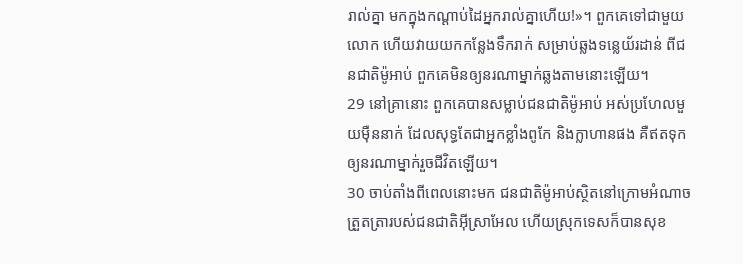រាល់គ្នា មកក្នុងកណ្ដាប់ដៃអ្នករាល់គ្នាហើយ!»។ ពួកគេទៅជាមួយលោក ហើយវាយយកកន្លែងទឹករាក់ សម្រាប់ឆ្លងទន្លេយ័រដាន់ ពីជនជាតិម៉ូអាប់ ពួកគេមិនឲ្យនរណាម្នាក់ឆ្លងតាមនោះឡើយ។
29 នៅគ្រានោះ ពួកគេបានសម្លាប់ជនជាតិម៉ូអាប់ អស់ប្រហែលមួយម៉ឺននាក់ ដែលសុទ្ធតែជាអ្នកខ្លាំងពូកែ និងក្លាហានផង គឺឥតទុកឲ្យនរណាម្នាក់រួចជីវិតឡើយ។
30 ចាប់តាំងពីពេលនោះមក ជនជាតិម៉ូអាប់ស្ថិតនៅក្រោមអំណាចត្រួតត្រារបស់ជនជាតិអ៊ីស្រាអែល ហើយស្រុកទេសក៏បានសុខ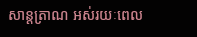សាន្តត្រាណ អស់រយៈពេល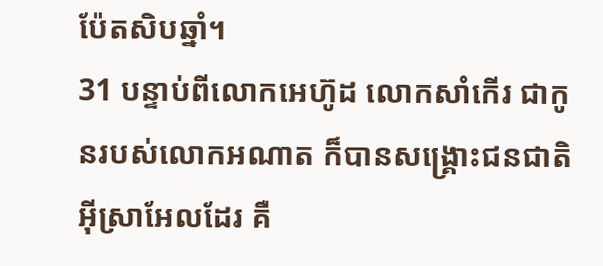ប៉ែតសិបឆ្នាំ។
31 បន្ទាប់ពីលោកអេហ៊ូដ លោកសាំកើរ ជាកូនរបស់លោកអណាត ក៏បានសង្គ្រោះជនជាតិអ៊ីស្រាអែលដែរ គឺ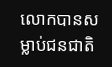លោកបានសម្លាប់ជនជាតិ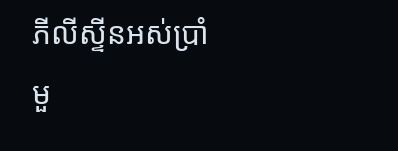ភីលីស្ទីនអស់ប្រាំមួ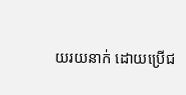យរយនាក់ ដោយប្រើជ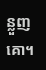ន្លួញគោ។